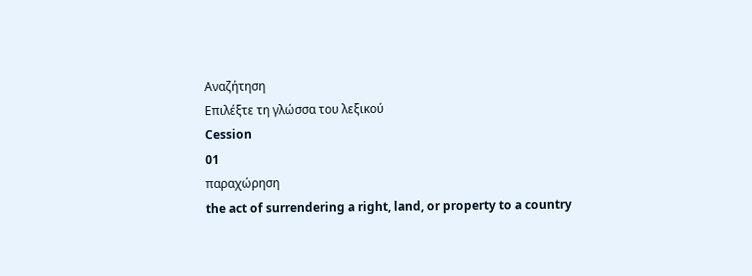Αναζήτηση
Επιλέξτε τη γλώσσα του λεξικού
Cession
01
παραχώρηση
the act of surrendering a right, land, or property to a country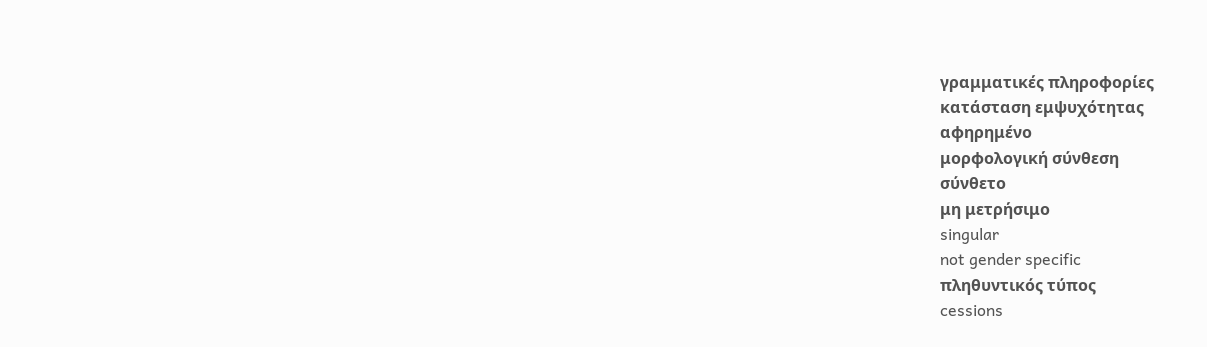γραμματικές πληροφορίες
κατάσταση εμψυχότητας
αφηρημένο
μορφολογική σύνθεση
σύνθετο
μη μετρήσιμο
singular
not gender specific
πληθυντικός τύπος
cessions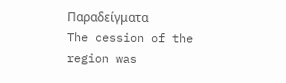Παραδείγματα
The cession of the region was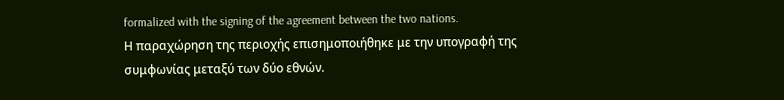formalized with the signing of the agreement between the two nations.
Η παραχώρηση της περιοχής επισημοποιήθηκε με την υπογραφή της συμφωνίας μεταξύ των δύο εθνών.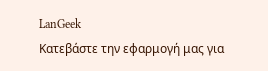LanGeek
Κατεβάστε την εφαρμογή μας για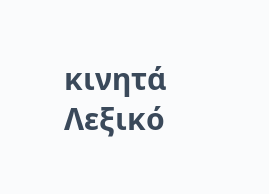κινητά
Λεξικό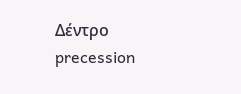Δέντρο
precession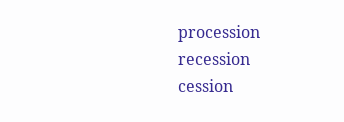procession
recession
cession